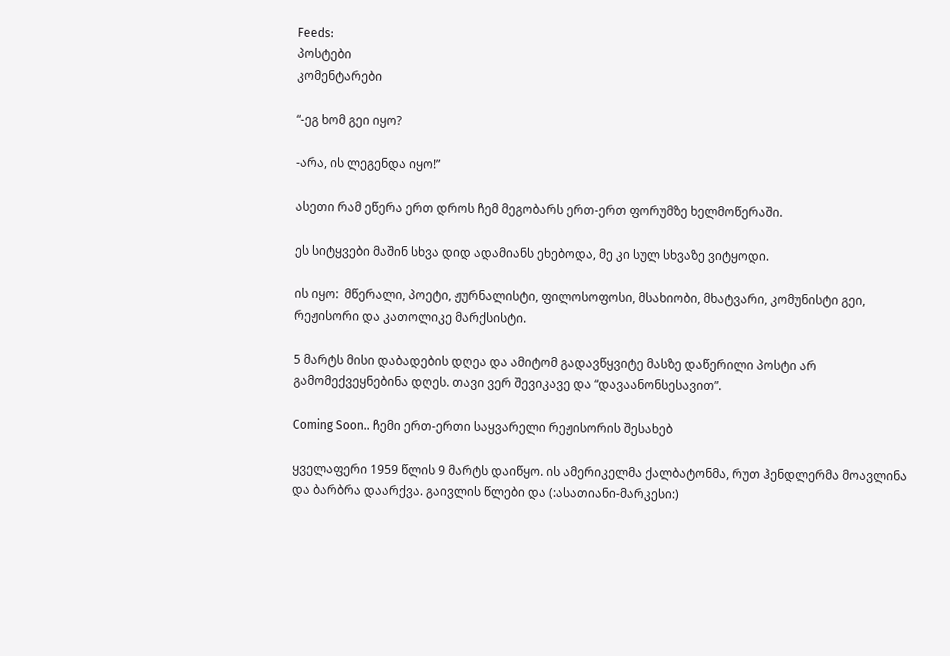Feeds:
პოსტები
კომენტარები

“-ეგ ხომ გეი იყო?

-არა, ის ლეგენდა იყო!”

ასეთი რამ ეწერა ერთ დროს ჩემ მეგობარს ერთ-ერთ ფორუმზე ხელმოწერაში.

ეს სიტყვები მაშინ სხვა დიდ ადამიანს ეხებოდა, მე კი სულ სხვაზე ვიტყოდი.

ის იყო:  მწერალი, პოეტი, ჟურნალისტი, ფილოსოფოსი, მსახიობი, მხატვარი, კომუნისტი გეი, რეჟისორი და კათოლიკე მარქსისტი.

5 მარტს მისი დაბადების დღეა და ამიტომ გადავწყვიტე მასზე დაწერილი პოსტი არ გამომექვეყნებინა დღეს. თავი ვერ შევიკავე და “დავაანონსესავით”.

Coming Soon.. ჩემი ერთ-ერთი საყვარელი რეჟისორის შესახებ

ყველაფერი 1959 წლის 9 მარტს დაიწყო. ის ამერიკელმა ქალბატონმა, რუთ ჰენდლერმა მოავლინა და ბარბრა დაარქვა. გაივლის წლები და (:ასათიანი-მარკესი:)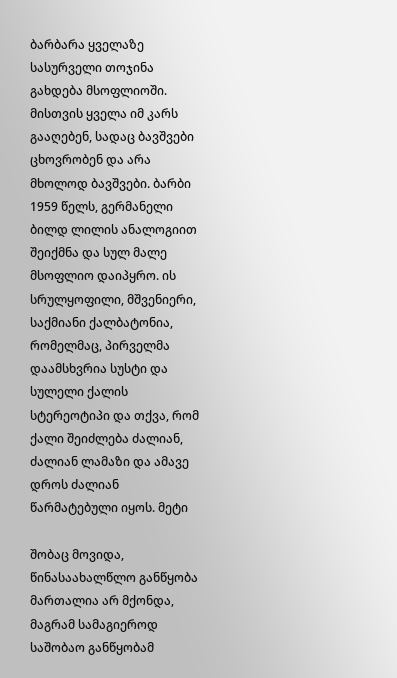ბარბარა ყველაზე სასურველი თოჯინა გახდება მსოფლიოში. მისთვის ყველა იმ კარს გააღებენ, სადაც ბავშვები ცხოვრობენ და არა მხოლოდ ბავშვები. ბარბი 1959 წელს, გერმანელი ბილდ ლილის ანალოგიით შეიქმნა და სულ მალე მსოფლიო დაიპყრო. ის სრულყოფილი, მშვენიერი, საქმიანი ქალბატონია, რომელმაც, პირველმა დაამსხვრია სუსტი და სულელი ქალის სტერეოტიპი და თქვა, რომ ქალი შეიძლება ძალიან, ძალიან ლამაზი და ამავე დროს ძალიან წარმატებული იყოს. მეტი

შობაც მოვიდა, წინასაახალწლო განწყობა მართალია არ მქონდა, მაგრამ სამაგიეროდ საშობაო განწყობამ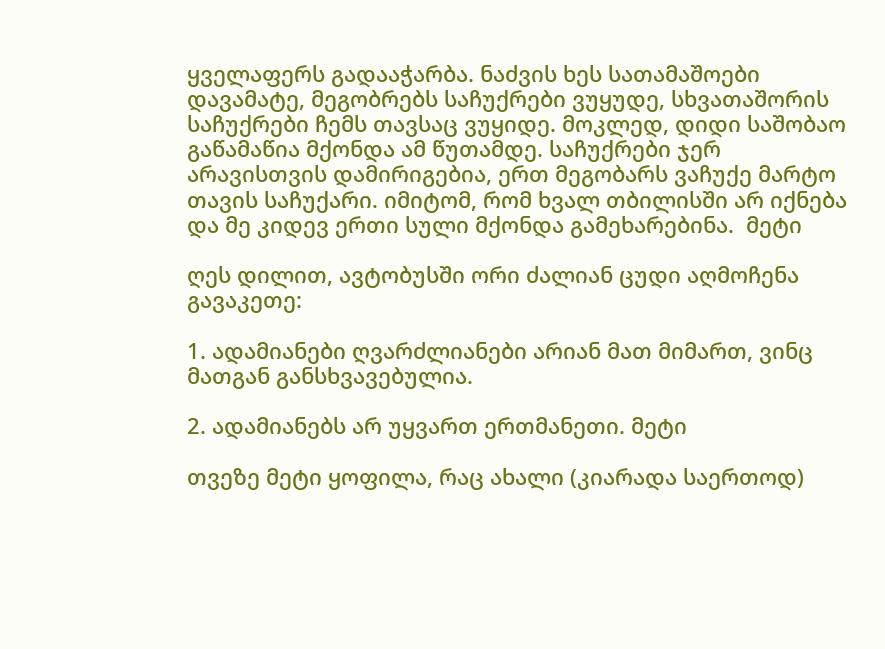ყველაფერს გადააჭარბა. ნაძვის ხეს სათამაშოები დავამატე, მეგობრებს საჩუქრები ვუყუდე, სხვათაშორის საჩუქრები ჩემს თავსაც ვუყიდე. მოკლედ, დიდი საშობაო გაწამაწია მქონდა ამ წუთამდე. საჩუქრები ჯერ არავისთვის დამირიგებია, ერთ მეგობარს ვაჩუქე მარტო თავის საჩუქარი. იმიტომ, რომ ხვალ თბილისში არ იქნება და მე კიდევ ერთი სული მქონდა გამეხარებინა.  მეტი

ღეს დილით, ავტობუსში ორი ძალიან ცუდი აღმოჩენა გავაკეთე:

1. ადამიანები ღვარძლიანები არიან მათ მიმართ, ვინც მათგან განსხვავებულია.

2. ადამიანებს არ უყვართ ერთმანეთი. მეტი

თვეზე მეტი ყოფილა, რაც ახალი (კიარადა საერთოდ)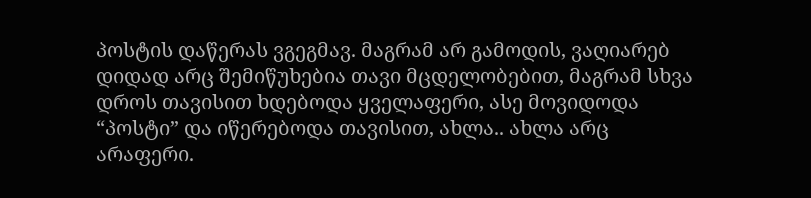პოსტის დაწერას ვგეგმავ. მაგრამ არ გამოდის, ვაღიარებ დიდად არც შემიწუხებია თავი მცდელობებით, მაგრამ სხვა დროს თავისით ხდებოდა ყველაფერი, ასე მოვიდოდა “პოსტი” და იწერებოდა თავისით, ახლა.. ახლა არც არაფერი.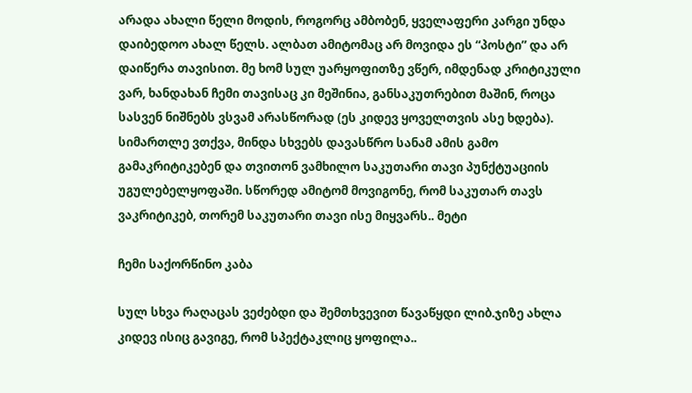არადა ახალი წელი მოდის, როგორც ამბობენ, ყველაფერი კარგი უნდა დაიბედოო ახალ წელს. ალბათ ამიტომაც არ მოვიდა ეს “პოსტი” და არ დაიწერა თავისით. მე ხომ სულ უარყოფითზე ვწერ, იმდენად კრიტიკული ვარ, ხანდახან ჩემი თავისაც კი მეშინია, განსაკუთრებით მაშინ, როცა სასვენ ნიშნებს ვსვამ არასწორად (ეს კიდევ ყოველთვის ასე ხდება). სიმართლე ვთქვა, მინდა სხვებს დავასწრო სანამ ამის გამო გამაკრიტიკებენ და თვითონ ვამხილო საკუთარი თავი პუნქტუაციის უგულებელყოფაში. სწორედ ამიტომ მოვიგონე, რომ საკუთარ თავს ვაკრიტიკებ, თორემ საკუთარი თავი ისე მიყვარს.. მეტი

ჩემი საქორწინო კაბა

სულ სხვა რაღაცას ვეძებდი და შემთხვევით წავაწყდი ლიბ.ჯიზე ახლა კიდევ ისიც გავიგე, რომ სპექტაკლიც ყოფილა..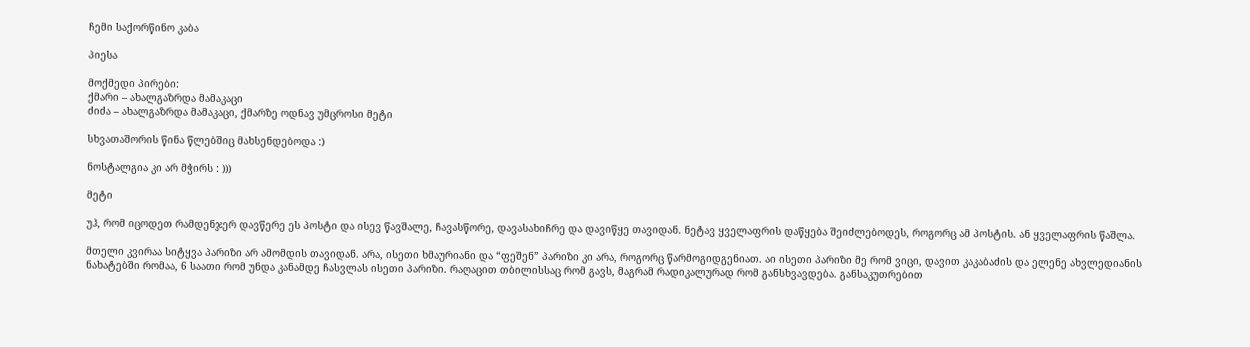ჩემი საქორწინო კაბა

პიესა

მოქმედი პირები:
ქმარი – ახალგაზრდა მამაკაცი
ძიძა – ახალგაზრდა მამაკაცი, ქმარზე ოდნავ უმცროსი მეტი

სხვათაშორის წინა წლებშიც მახსენდებოდა :)

ნოსტალგია კი არ მჭირს : )))

მეტი

უჰ, რომ იცოდეთ რამდენჯერ დავწერე ეს პოსტი და ისევ წავშალე, ჩავასწორე, დავასახიჩრე და დავიწყე თავიდან. ნეტავ ყველაფრის დაწყება შეიძლებოდეს, როგორც ამ პოსტის. ან ყველაფრის წაშლა.

მთელი კვირაა სიტყვა პარიზი არ ამომდის თავიდან. არა, ისეთი ხმაურიანი და “ფეშენ” პარიზი კი არა, როგორც წარმოგიდგენიათ. აი ისეთი პარიზი მე რომ ვიცი, დავით კაკაბაძის და ელენე ახვლედიანის ნახატებში რომაა, 6 საათი რომ უნდა კანამდე ჩასვლას ისეთი პარიზი. რაღაცით თბილისსაც რომ გავს, მაგრამ რადიკალურად რომ განსხვავდება. განსაკუთრებით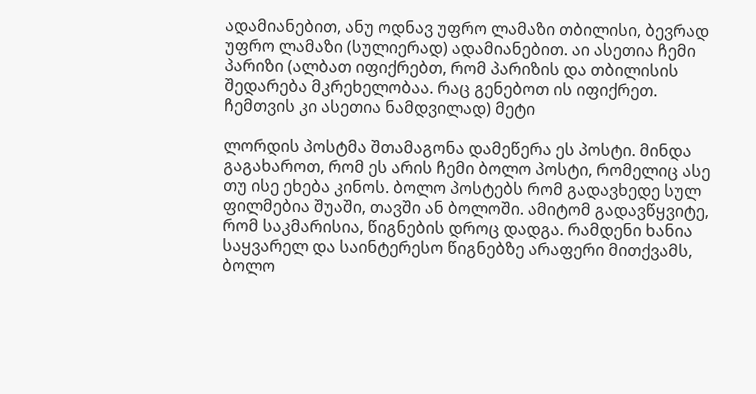ადამიანებით, ანუ ოდნავ უფრო ლამაზი თბილისი, ბევრად უფრო ლამაზი (სულიერად) ადამიანებით. აი ასეთია ჩემი პარიზი (ალბათ იფიქრებთ, რომ პარიზის და თბილისის შედარება მკრეხელობაა. რაც გენებოთ ის იფიქრეთ. ჩემთვის კი ასეთია ნამდვილად) მეტი

ლორდის პოსტმა შთამაგონა დამეწერა ეს პოსტი. მინდა გაგახაროთ, რომ ეს არის ჩემი ბოლო პოსტი, რომელიც ასე თუ ისე ეხება კინოს. ბოლო პოსტებს რომ გადავხედე სულ ფილმებია შუაში, თავში ან ბოლოში. ამიტომ გადავწყვიტე, რომ საკმარისია, წიგნების დროც დადგა. რამდენი ხანია საყვარელ და საინტერესო წიგნებზე არაფერი მითქვამს, ბოლო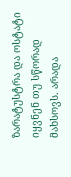ზარატუსტრა და ოსტატი იყვნენ თუ სწორად მახსოვს. არადა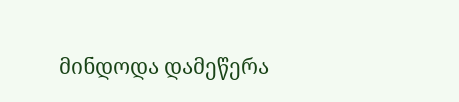მინდოდა დამეწერა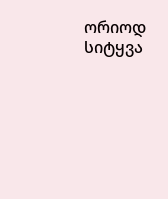ორიოდ სიტყვა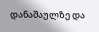დანაშაულზე და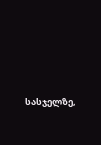სასჯელზე,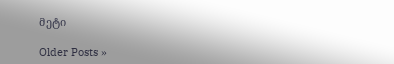მეტი

Older Posts »